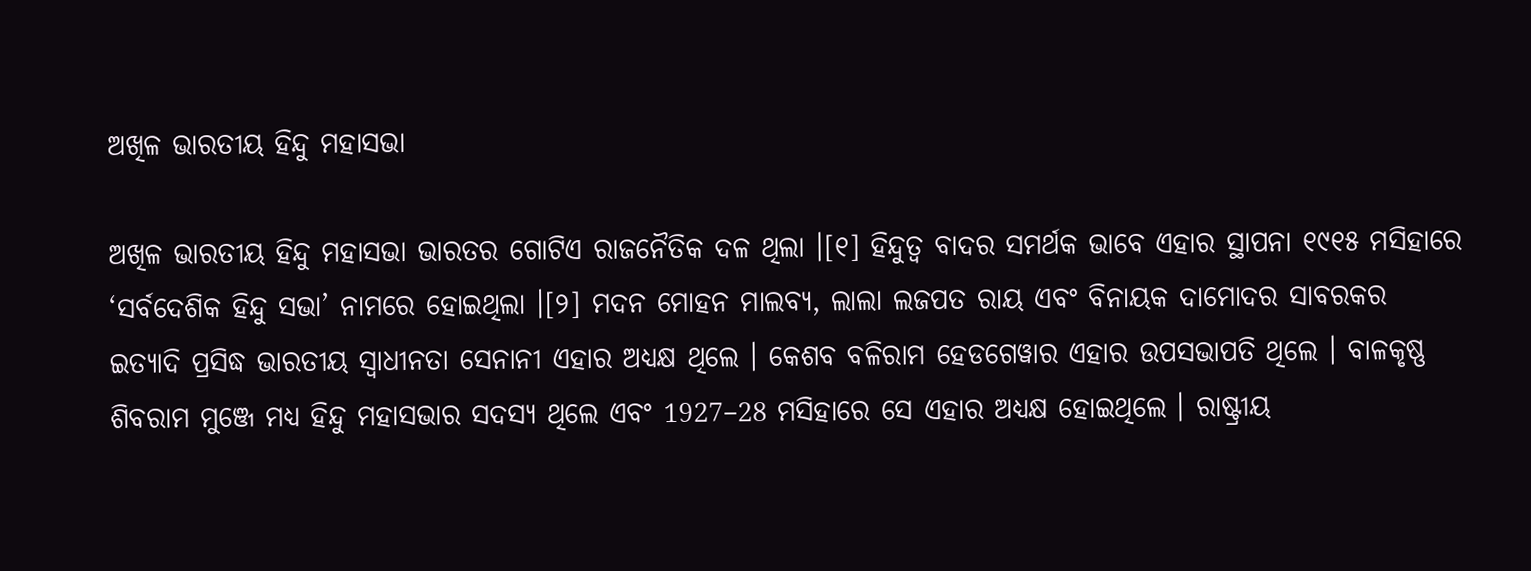ଅଖିଳ ଭାରତୀୟ ହିନ୍ଦୁ ମହାସଭା

ଅଖିଳ ଭାରତୀୟ ହିନ୍ଦୁ ମହାସଭା ଭାରତର ଗୋଟିଏ ରାଜନୈତିକ ଦଳ ଥିଲା ।[୧] ହିନ୍ଦୁତ୍ଵ ବାଦର ସମର୍ଥକ ଭାବେ ଏହାର ସ୍ଥାପନା ୧୯୧୫ ମସିହାରେ ‘ସର୍ବଦେଶିକ ହିନ୍ଦୁ ସଭା’ ନାମରେ ହୋଇଥିଲା ।[୨] ମଦନ ମୋହନ ମାଲବ୍ୟ, ଲାଲା ଲଜପତ ରାୟ ଏବଂ ବିନାୟକ ଦାମୋଦର ସାବରକର ଇତ୍ୟାଦି ପ୍ରସିଦ୍ଧ ଭାରତୀୟ ସ୍ୱାଧୀନତା ସେନାନୀ ଏହାର ଅଧ୍ୟକ୍ଷ ଥିଲେ । କେଶବ ବଳିରାମ ହେଡଗେୱାର ଏହାର ଉପସଭାପତି ଥିଲେ । ବାଳକୃଷ୍ଣ ଶିବରାମ ମୁଞ୍ଜେ ମଧ୍ୟ ହିନ୍ଦୁ ମହାସଭାର ସଦସ୍ୟ ଥିଲେ ଏବଂ 1927–28 ମସିହାରେ ସେ ଏହାର ଅଧ୍ୟକ୍ଷ ହୋଇଥିଲେ । ରାଷ୍ଟ୍ରୀୟ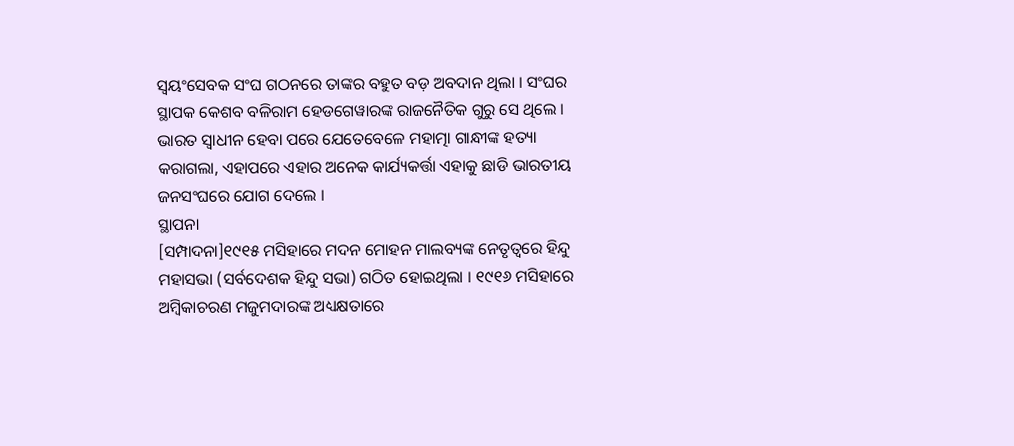ସ୍ୱୟଂସେବକ ସଂଘ ଗଠନରେ ତାଙ୍କର ବହୁତ ବଡ଼ ଅବଦାନ ଥିଲା । ସଂଘର ସ୍ଥାପକ କେଶବ ବଳିରାମ ହେଡଗେୱାରଙ୍କ ରାଜନୈତିକ ଗୁରୁ ସେ ଥିଲେ । ଭାରତ ସ୍ୱାଧୀନ ହେବା ପରେ ଯେତେବେଳେ ମହାତ୍ମା ଗାନ୍ଧୀଙ୍କ ହତ୍ୟା କରାଗଲା, ଏହାପରେ ଏହାର ଅନେକ କାର୍ଯ୍ୟକର୍ତ୍ତା ଏହାକୁ ଛାଡି ଭାରତୀୟ ଜନସଂଘରେ ଯୋଗ ଦେଲେ ।
ସ୍ଥାପନା
[ସମ୍ପାଦନା]୧୯୧୫ ମସିହାରେ ମଦନ ମୋହନ ମାଲବ୍ୟଙ୍କ ନେତୃତ୍ୱରେ ହିନ୍ଦୁ ମହାସଭା (ସର୍ବଦେଶକ ହିନ୍ଦୁ ସଭା) ଗଠିତ ହୋଇଥିଲା । ୧୯୧୬ ମସିହାରେ ଅମ୍ବିକାଚରଣ ମଜୁମଦାରଙ୍କ ଅଧ୍ୟକ୍ଷତାରେ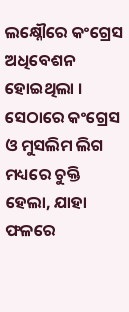ଲକ୍ଷ୍ନୌରେ କଂଗ୍ରେସ ଅଧିବେଶନ ହୋଇଥିଲା । ସେଠାରେ କଂଗ୍ରେସ ଓ ମୁସଲିମ ଲିଗ ମଧ୍ୟରେ ଚୁକ୍ତି ହେଲା, ଯାହା ଫଳରେ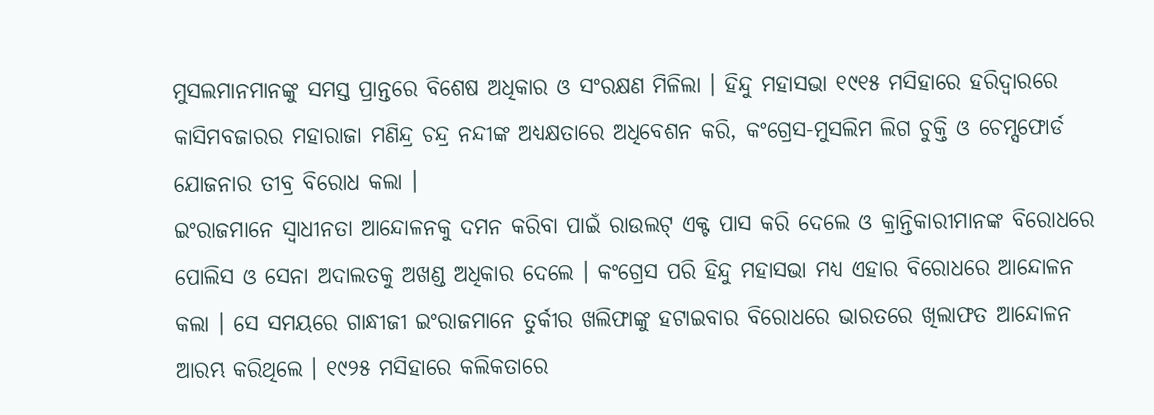ମୁସଲମାନମାନଙ୍କୁ ସମସ୍ତ ପ୍ରାନ୍ତରେ ବିଶେଷ ଅଧିକାର ଓ ସଂରକ୍ଷଣ ମିଳିଲା । ହିନ୍ଦୁ ମହାସଭା ୧୯୧୫ ମସିହାରେ ହରିଦ୍ୱାରରେ କାସିମବଜାରର ମହାରାଜା ମଣିନ୍ଦ୍ର ଚନ୍ଦ୍ର ନନ୍ଦୀଙ୍କ ଅଧ୍ୟକ୍ଷତାରେ ଅଧିବେଶନ କରି, କଂଗ୍ରେସ-ମୁସଲିମ ଲିଗ ଚୁକ୍ତି ଓ ଚେମ୍ସଫୋର୍ଡ ଯୋଜନାର ତୀବ୍ର ବିରୋଧ କଲା ।
ଇଂରାଜମାନେ ସ୍ୱାଧୀନତା ଆନ୍ଦୋଳନକୁ ଦମନ କରିବା ପାଇଁ ରାଉଲଟ୍ ଏକ୍ଟ ପାସ କରି ଦେଲେ ଓ କ୍ରାନ୍ତିକାରୀମାନଙ୍କ ବିରୋଧରେ ପୋଲିସ ଓ ସେନା ଅଦାଲତକୁ ଅଖଣ୍ଡ ଅଧିକାର ଦେଲେ । କଂଗ୍ରେସ ପରି ହିନ୍ଦୁ ମହାସଭା ମଧ୍ୟ ଏହାର ବିରୋଧରେ ଆନ୍ଦୋଳନ କଲା । ସେ ସମୟରେ ଗାନ୍ଧୀଜୀ ଇଂରାଜମାନେ ତୁର୍କୀର ଖଲିଫାଙ୍କୁ ହଟାଇବାର ବିରୋଧରେ ଭାରତରେ ଖିଲାଫତ ଆନ୍ଦୋଳନ ଆରମ୍ଭ କରିଥିଲେ । ୧୯୨୫ ମସିହାରେ କଲିକତାରେ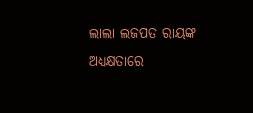ଲାଲା ଲଜପତ ରାୟଙ୍କ ଅଧ୍ୟକ୍ଷତାରେ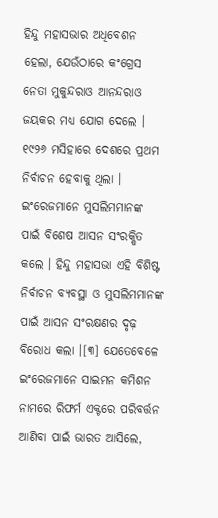ହିନ୍ଦୁ ମହାସଭାର ଅଧିବେଶନ ହେଲା, ଯେଉଁଠାରେ କଂଗ୍ରେସ ନେତା ମୁକୁନ୍ଦରାଓ ଆନନ୍ଦରାଓ ଜୟକର ମଧ୍ୟ ଯୋଗ ଦେଲେ ।
୧୯୨୬ ମସିହାରେ ଦେଶରେ ପ୍ରଥମ ନିର୍ବାଚନ ହେବାକୁ ଥିଲା । ଇଂରେଜମାନେ ମୁସଲିମମାନଙ୍କ ପାଇଁ ବିଶେଷ ଆସନ ସଂରକ୍ଷିତ କଲେ । ହିନ୍ଦୁ ମହାସଭା ଏହି ବିଶିଷ୍ଟ ନିର୍ବାଚନ ବ୍ୟବସ୍ଥା ଓ ମୁସଲିମମାନଙ୍କ ପାଇଁ ଆସନ ସଂରକ୍ଷଣର ଦୃଢ଼ ବିରୋଧ କଲା ।[୩] ଯେତେବେଳେ ଇଂରେଜମାନେ ସାଇମନ କମିଶନ ନାମରେ ରିଫର୍ମ ଏକ୍ଟରେ ପରିବର୍ତ୍ତନ ଆଣିବା ପାଇଁ ଭାରତ ଆସିଲେ,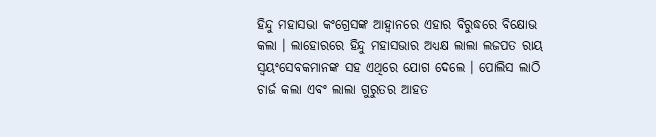ହିନ୍ଦୁ ମହାସଭା କଂଗ୍ରେସଙ୍କ ଆହ୍ୱାନରେ ଏହାର ବିରୁଦ୍ଧରେ ବିକ୍ଷୋଭ କଲା । ଲାହୋରରେ ହିନ୍ଦୁ ମହାସଭାର ଅଧ୍ୟକ୍ଷ ଲାଲା ଲଜପତ ରାୟ ସ୍ୱୟଂସେବକମାନଙ୍କ ସହ ଏଥିରେ ଯୋଗ ଦେଲେ । ପୋଲିସ ଲାଠି ଚାର୍ଜ କଲା ଏବଂ ଲାଲା ଗୁରୁତର ଆହତ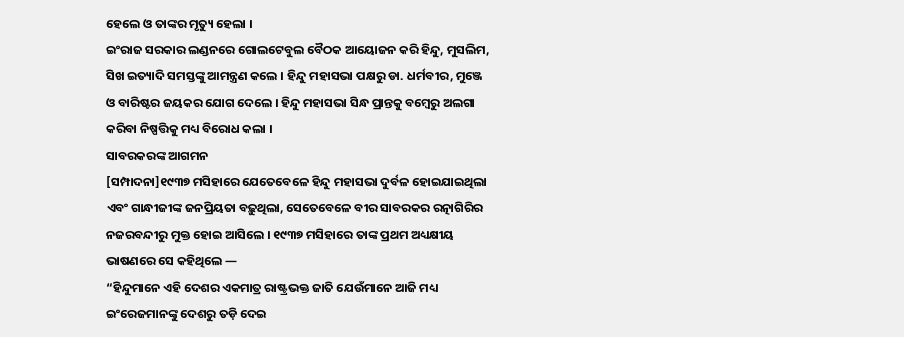ହେଲେ ଓ ତାଙ୍କର ମୃତ୍ୟୁ ହେଲା ।
ଇଂରାଜ ସରକାର ଲଣ୍ଡନରେ ଗୋଲଟେବୁଲ ବୈଠକ ଆୟୋଜନ କରି ହିନ୍ଦୁ, ମୁସଲିମ, ସିଖ ଇତ୍ୟାଦି ସମସ୍ତଙ୍କୁ ଆମନ୍ତ୍ରଣ କଲେ । ହିନ୍ଦୁ ମହାସଭା ପକ୍ଷରୁ ଡା. ଧର୍ମବୀର, ମୁଞ୍ଜେ ଓ ବାରିଷ୍ଟର ଜୟକର ଯୋଗ ଦେଲେ । ହିନ୍ଦୁ ମହାସଭା ସିନ୍ଧ ପ୍ରାନ୍ତକୁ ବମ୍ବେରୁ ଅଲଗା କରିବା ନିଷ୍ପତ୍ତିକୁ ମଧ୍ୟ ବିରୋଧ କଲା ।
ସାବରକରଙ୍କ ଆଗମନ
[ସମ୍ପାଦନା]୧୯୩୭ ମସିହାରେ ଯେତେବେଳେ ହିନ୍ଦୁ ମହାସଭା ଦୁର୍ବଳ ହୋଇଯାଇଥିଲା ଏବଂ ଗାନ୍ଧୀଜୀଙ୍କ ଜନପ୍ରିୟତା ବଢ଼ୁଥିଲା, ସେତେବେଳେ ବୀର ସାବରକର ରତ୍ନାଗିରିର ନଜରବନ୍ଦୀରୁ ମୁକ୍ତ ହୋଇ ଆସିଲେ । ୧୯୩୭ ମସିହାରେ ତାଙ୍କ ପ୍ରଥମ ଅଧ୍ୟକ୍ଷୀୟ ଭାଷଣରେ ସେ କହିଥିଲେ —
“ହିନ୍ଦୁମାନେ ଏହି ଦେଶର ଏକମାତ୍ର ରାଷ୍ଟ୍ରଭକ୍ତ ଜାତି ଯେଉଁମାନେ ଆଜି ମଧ୍ୟ ଇଂରେଜମାନଙ୍କୁ ଦେଶରୁ ତଡ଼ି ଦେଇ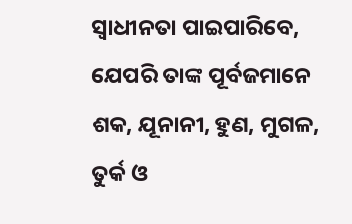ସ୍ଵାଧୀନତା ପାଇପାରିବେ, ଯେପରି ତାଙ୍କ ପୂର୍ବଜମାନେ ଶକ, ଯୂନାନୀ, ହୁଣ, ମୁଗଳ, ତୁର୍କ ଓ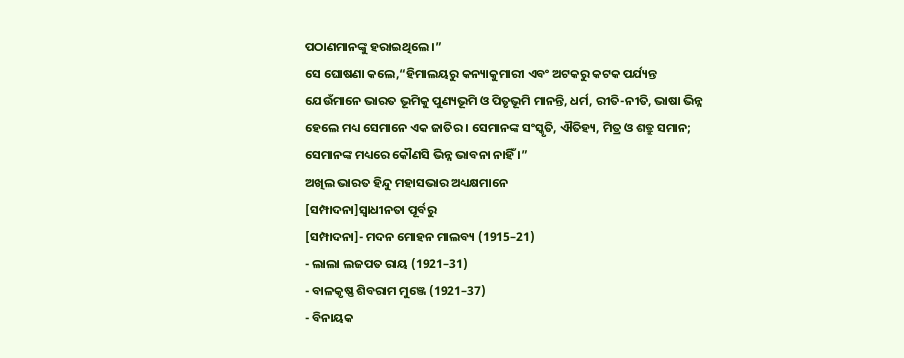ପଠାଣମାନଙ୍କୁ ହରାଇଥିଲେ ।”
ସେ ଘୋଷଣା କଲେ,“ହିମାଲୟରୁ କନ୍ୟାକୁମାରୀ ଏବଂ ଅଟକରୁ କଟକ ପର୍ଯ୍ୟନ୍ତ ଯେଉଁମାନେ ଭାରତ ଭୂମିକୁ ପୁଣ୍ୟଭୂମି ଓ ପିତୃଭୂମି ମାନନ୍ତି, ଧର୍ମ, ରୀତି-ନୀତି, ଭାଷା ଭିନ୍ନ ହେଲେ ମଧ୍ୟ ସେମାନେ ଏକ ଜାତିର । ସେମାନଙ୍କ ସଂସ୍କୃତି, ଐତିହ୍ୟ, ମିତ୍ର ଓ ଶତ୍ରୁ ସମାନ; ସେମାନଙ୍କ ମଧ୍ୟରେ କୌଣସି ଭିନ୍ନ ଭାବନା ନାହିଁ ।”
ଅଖିଲ ଭାରତ ହିନ୍ଦୁ ମହାସଭାର ଅଧ୍ୟକ୍ଷମାନେ
[ସମ୍ପାଦନା]ସ୍ୱାଧୀନତା ପୂର୍ବରୁ
[ସମ୍ପାଦନା]- ମଦନ ମୋହନ ମାଲବ୍ୟ (1915–21)
- ଲାଲା ଲଜପତ ରାୟ (1921–31)
- ବାଳକୃଷ୍ଣ ଶିବରାମ ମୁଞ୍ଜେ (1921–37)
- ବିନାୟକ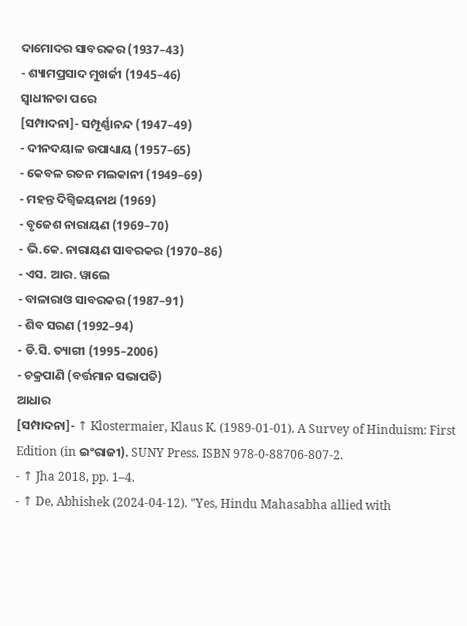ଦାମୋଦର ସାବରକର (1937–43)
- ଶ୍ୟାମପ୍ରସାଦ ମୁଖର୍ଜୀ (1945–46)
ସ୍ୱାଧୀନତା ପରେ
[ସମ୍ପାଦନା]- ସମ୍ପୂର୍ଣ୍ଣାନନ୍ଦ (1947–49)
- ଦୀନଦୟାଳ ଉପାଧ୍ୟାୟ (1957–65)
- କେବଳ ରତନ ମଲକାନୀ (1949–69)
- ମହନ୍ତ ଦିଗ୍ବିଜୟନାଥ (1969)
- ବୃଜେଶ ନାରାୟଣ (1969–70)
- ଭି.କେ. ନାରାୟଣ ସାବରକର (1970–86)
- ଏସ. ଆର. ୱାଲେ
- ବାଳାରାଓ ସାବରକର (1987–91)
- ଶିବ ସରଣ (1992–94)
- ଡି.ସି. ତ୍ୟାଗୀ (1995–2006)
- ଚକ୍ରପାଣି (ବର୍ତ୍ତମାନ ସଭାପତି)
ଆଧାର
[ସମ୍ପାଦନା]- ↑ Klostermaier, Klaus K. (1989-01-01). A Survey of Hinduism: First Edition (in ଇଂରାଜୀ). SUNY Press. ISBN 978-0-88706-807-2.
- ↑ Jha 2018, pp. 1–4.
- ↑ De, Abhishek (2024-04-12). "Yes, Hindu Mahasabha allied with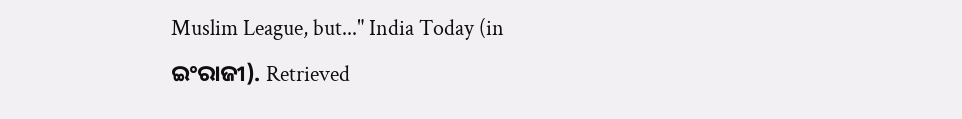Muslim League, but..." India Today (in ଇଂରାଜୀ). Retrieved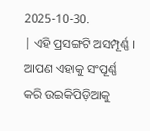2025-10-30.
| ଏହି ପ୍ରସଙ୍ଗଟି ଅସମ୍ପୂର୍ଣ୍ଣ । ଆପଣ ଏହାକୁ ସଂପୂର୍ଣ୍ଣ କରି ଉଇକିପିଡ଼ିଆକୁ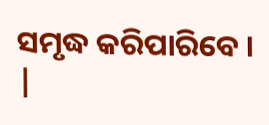ସମୃଦ୍ଧ କରିପାରିବେ । |